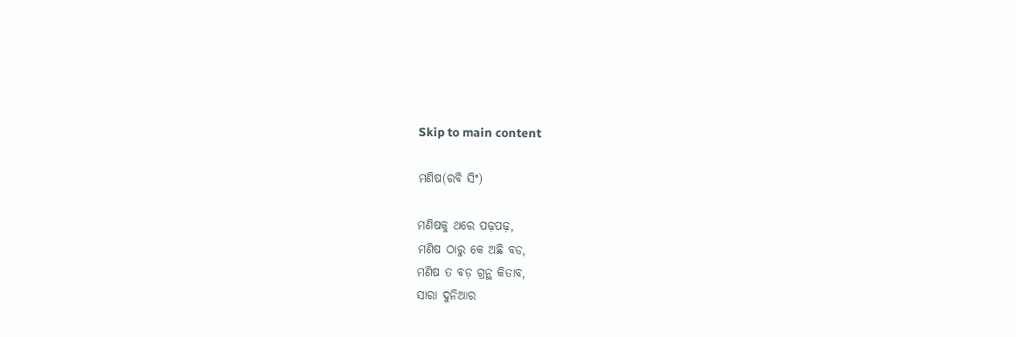Skip to main content

ମଣିଷ(ରବି ସିଂ)

ମଣିଷକୁ ଥରେ ପଢ଼ପଢ଼,
ମଣିଷ ଠାରୁ କେ ଅଛି ବଡ,
ମଣିଷ ତ ବଡ଼ ଗ୍ରନ୍ଥ କିତାବ,
ସାରା ଦୁନିଆର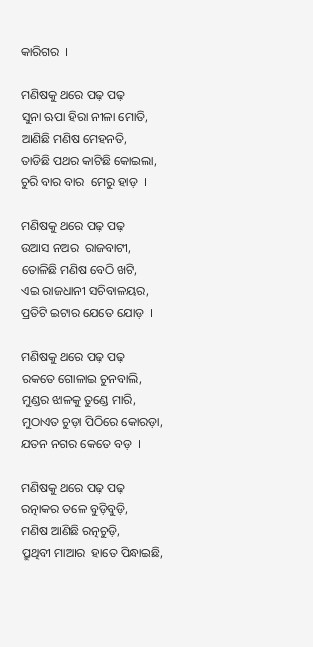କାରିଗର  ।

ମଣିଷକୁ ଥରେ ପଢ଼ ପଢ଼
ସୁନା ଋପା ହିରା ନୀଳା ମୋତି,
ଆଣିଛି ମଣିଷ ମେହନତି,
ତାଡିଛି ପଥର କାଟିଛି କୋଇଲା,
ଚୁରି ବାର ବାର  ମେରୁ ହାଡ଼  ।

ମଣିଷକୁ ଥରେ ପଢ଼ ପଢ଼
ଉଆସ ନଅର  ରାଜବାଟୀ,
ତୋଳିଛି ମଣିଷ ବେଠି ଖଟି,
ଏଇ ରାଜଧାନୀ ସଚିବାଳୟର,
ପ୍ରତିଟି ଇଟାର ଯେତେ ଯୋଡ଼  ।

ମଣିଷକୁ ଥରେ ପଢ଼ ପଢ଼
ରକତେ ଗୋଳାଇ ଚୁନବାଲି,
ମୁଣ୍ଡର ଝାଳକୁ ତୁଣ୍ଡେ ମାରି,
ମୁଠାଏତ ଚୁଡ଼ା ପିଠିରେ କୋରଡ଼ା,
ଯତନ ନଗର କେତେ ବଡ଼  ।

ମଣିଷକୁ ଥରେ ପଢ଼ ପଢ଼
ରତ୍ନାକର ତଳେ ବୁଡ଼ିବୁଡ଼ି,
ମଣିଷ ଆଣିଛି ରତ୍ନଚୁଡ଼ି,
ପ୍ରୁଥିବୀ ମାଆର  ହାତେ ପିନ୍ଧାଇଛି,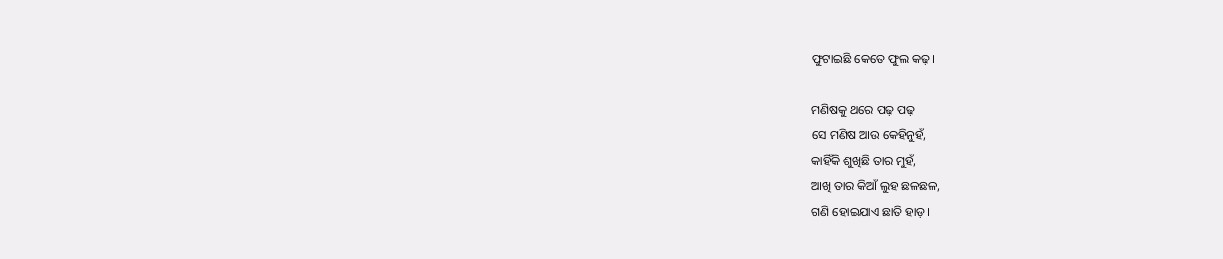ଫୁଟାଇଛି କେତେ ଫୁଲ କଢ଼।

ମଣିଷକୁ ଥରେ ପଢ଼ ପଢ଼
ସେ ମଣିଷ ଆଉ କେହିନୁହଁ,
କାହିଁକି ଶୁଖିଛି ତାର ମୁହଁ,
ଆଖି ତାର କିଆଁ ଲୁହ ଛଳଛଳ,
ଗଣି ହୋଇଯାଏ ଛାତି ହାଡ଼।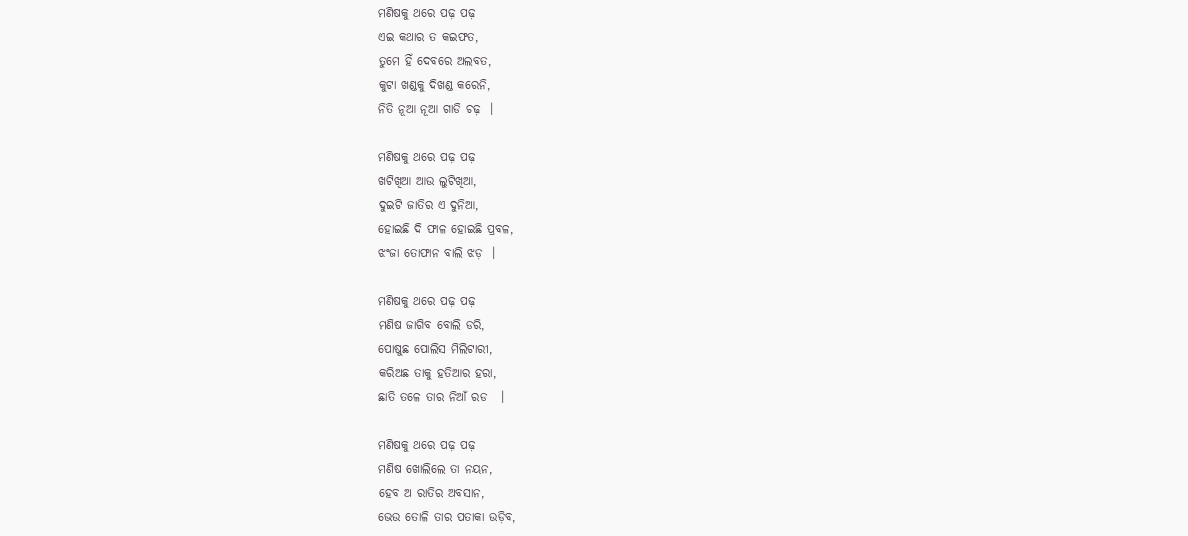ମଣିଷକୁ ଥରେ ପଢ଼ ପଢ଼
ଏଇ କଥାର ତ କଇଫତ,
ତୁମେ ହିଁ ଦେବରେ ଅଲବତ,
କୁଟା ଖଣ୍ଡକୁ ଦିଖଣ୍ଡ କରେନି,
ନିତି ନୂଆ ନୂଆ ଗାଡି ଚଢ଼  ।

ମଣିଷକୁ ଥରେ ପଢ଼ ପଢ଼
ଖଟିଖିଆ ଆଉ ଲୁଟିଖିଆ,
ଦୁଇଟି ଜାତିର ଏ ଦୁନିଆ,
ହୋଇଛି ଦି ଫାଳ ହୋଇଛି ପ୍ରବଳ,
ଝଂଜା ତୋଫାନ ବାଲି ଝଡ଼  ।

ମଣିଷକୁ ଥରେ ପଢ଼ ପଢ଼
ମଣିଷ ଜାଗିବ ବୋଲି ଡରି,
ପୋଷୁଛ ପୋଲିସ ମିଲିଟାରୀ,
କରିଅଛ ତାକୁ ହତିଆର ହରା,
ଛାତି ତଳେ ତାର ନିଆଁ ରଡ   ।

ମଣିଷକୁ ଥରେ ପଢ଼ ପଢ଼
ମଣିଷ ଖୋଲିଲେ ତା ନୟନ,
ହେବ ଅ ରାତିର ଅବସାନ,
ଭେଉ ତୋଳି ତାର ପତାକା ଉଡ଼ିବ,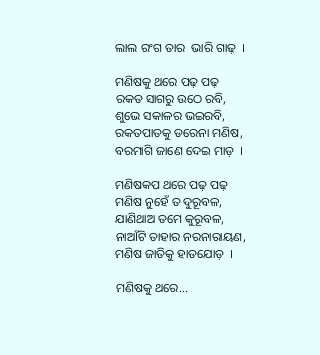ଲାଲ ରଂଗ ତାର  ଭାରି ଗାଢ଼  ।

ମଣିଷକୁ ଥରେ ପଢ଼ ପଢ଼
ରକତ ସାଗରୁ ଉଠେ ରବି,
ଶୁଭେ ସକାଳର ଭଇରବି,
ରକତପାତକୁ ଡରେନା ମଣିଷ,
ବରମାଗି ଜାଣେ ଦେଇ ମାଡ଼  ।

ମଣିଷକପ ଥରେ ପଢ଼ ପଢ଼
ମଣିଷ ନୁହେଁ ତ ଦୁରୂବଳ,
ଯାଣିଥାଅ ତମେ କୁରୂବଳ,
ନାଆଁଟି ତାହାର ନରନାରାୟଣ,
ମଣିଷ ଜାତିକୁ ହାତଯୋଡ଼  ।

ମଣିଷକୁ ଥରେ...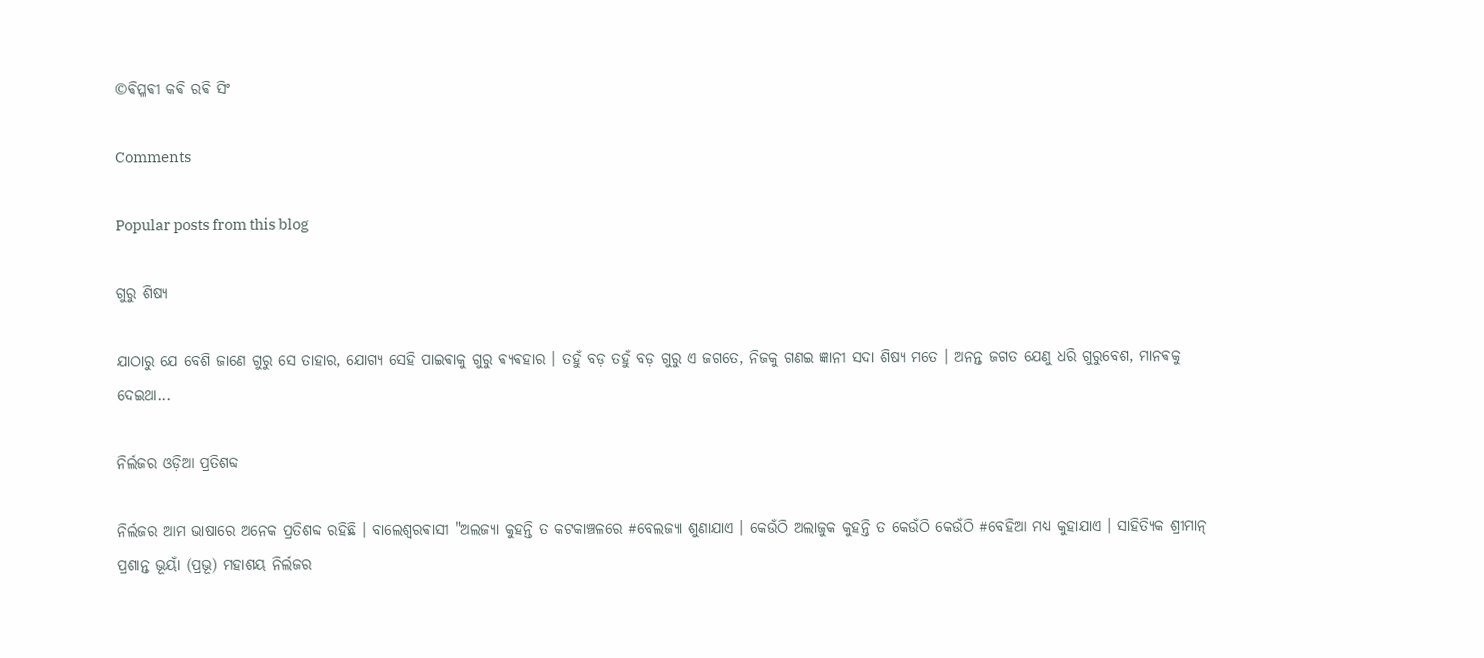©ଵିପ୍ଳଵୀ କଵି ରଵି ସିଂ

Comments

Popular posts from this blog

ଗୁରୁ ଶିଷ୍ୟ

ଯାଠାରୁ ଯେ ବେଶି ଜାଣେ ଗୁରୁ ସେ ତାହାର, ଯୋଗ୍ଯ ସେହି ପାଇଵାକୁ ଗୁରୁ ଵ୍ଯଵହାର । ତହୁଁ ବଡ଼ ତହୁଁ ବଡ଼ ଗୁରୁ ଏ ଜଗତେ, ନିଜକୁ ଗଣଇ ଜ୍ଞାନୀ ସଦା ଶିଷ୍ୟ ମତେ । ଅନନ୍ତ ଜଗତ ଯେଣୁ ଧରି ଗୁରୁବେଶ, ମାନଵକୁ ଦେଇଥା...

ନିର୍ଲଜର ଓଡ଼ିଆ ପ୍ରତିଶବ୍ଦ

ନିର୍ଲଜର ଆମ ଭାଷାରେ ଅନେକ ପ୍ରତିଶବ୍ଦ ରହିଛି । ବାଲେଶ୍ଵରଵାସୀ "ଅଲଜ୍ୟା କୁହନ୍ତି ତ କଟକାଞ୍ଚଳରେ #ବେଲଜ୍ଯା ଶୁଣାଯାଏ । କେଉଁଠି ଅଲାଜୁକ କୁହନ୍ତି ତ କେଉଁଠି କେଉଁଠି #ବେହିଆ ମଧ୍ୟ କୁହାଯାଏ । ସାହିତ୍ୟିକ ଶ୍ରୀମାନ୍ ପ୍ରଶାନ୍ତ ଭୂୟାଁ (ପ୍ରଭୂ) ମହାଶୟ ନିର୍ଲଜର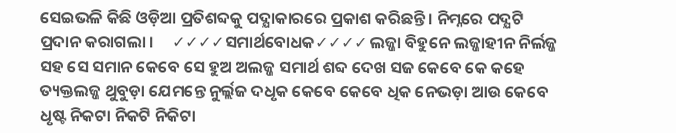ସେଇଭଳି କିଛି ଓଡ଼ିଆ ପ୍ରତିଶବ୍ଦକୁ ପଦ୍ଯାକାରରେ ପ୍ରକାଶ କରିଛନ୍ତି । ନିମ୍ନରେ ପଦ୍ଯଟି ପ୍ରଦାନ କରାଗଲା ।     ✓✓✓✓ସମାର୍ଥବୋଧକ✓✓✓✓ ଲଜ୍ଜା ବିହୁନେ ଲଜ୍ଜାହୀନ ନିର୍ଲଜ୍ଜ ସହ ସେ ସମାନ କେବେ ସେ ହୁଅ ଅଲଜ୍ଜ ସମାର୍ଥ ଶବ୍ଦ ଦେଖ ସଜ କେବେ କେ କହେ ତ୍ୟକ୍ତଲଜ୍ଜ ଥୁବୁଡ଼ା ଯେମନ୍ତେ ନୁର୍ଲ୍ଲଜ ଦଧୃକ କେବେ କେବେ ଧିକ ନେଭଡ଼ା ଆଉ କେବେ ଧୃଷ୍ଟ ନିକଟା ନିକଟି ନିକିଟା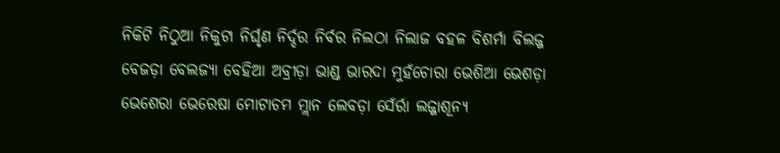ନିକିଟି ନିଠୁଆ ନିକୁଟା ନିର୍ଘୃଣ ନିର୍ଦ୍ଦର ନିର୍ବର ନିଲଠା ନିଲାଜ ବହଳ ବିଶର୍ମା ବିଲଜ୍ଜ ବେଜଡ଼ା ବେଲଜ୍ୟା ବେହିଆ ଅବ୍ରୀଡ଼ା ଭାଣ୍ଡ ଭାରଦା ମୁହଁଚୋରା ଭେଶିଆ ଭେଶଡ଼ା ଭେଶେରା ଭେରେଷା ମୋଟାଚମ ମ୍ଲାନ ଲେବଡ଼ା ସେଁର୍ରା ଲଜ୍ଜାଶୂନ୍ୟ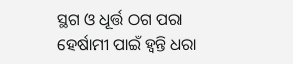ସ୍ଥଗ ଓ ଧୂର୍ତ୍ତ ଠଗ ପରା ହେର୍ଷାମୀ ପାଇଁ ହ୍ୱନ୍ତି ଧରା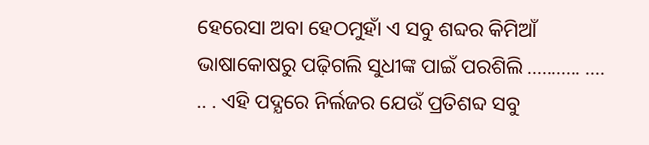ହେରେସା ଅବା ହେଠମୁହାଁ ଏ ସବୁ ଶବ୍ଦର କିମିଆଁ ଭାଷାକୋଷରୁ ପଢ଼ିଗଲି ସୁଧୀଙ୍କ ପାଇଁ ପରଶିଲି ........... .... .. . ଏହି ପଦ୍ଯରେ ନିର୍ଲଜର ଯେଉଁ ପ୍ରତିଶବ୍ଦ ସବୁ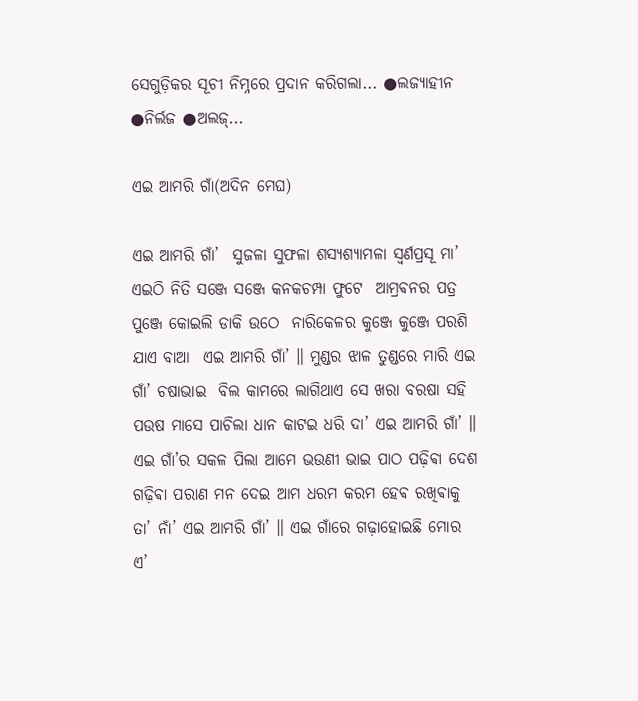ସେଗୁଡ଼ିକର ସୂଚୀ ନିମ୍ନରେ ପ୍ରଦାନ କରିଗଲା... ●ଲଜ୍ଯାହୀନ ●ନିର୍ଲଜ ●ଅଲଜ୍...

ଏଇ ଆମରି ଗାଁ(ଅଦିନ ମେଘ)

ଏଇ ଆମରି ଗାଁ’  ସୁଜଳା ସୁଫଳା ଶସ୍ୟଶ୍ୟାମଳା ସ୍ଵର୍ଣପ୍ରସୂ ମା’ ଏଇଠି ନିତି ସଞ୍ଜେ ସଞ୍ଜେ କନକଚମ୍ପା ଫୁଟେ  ଆମ୍ରଵନର ପତ୍ର ପୁଞ୍ଜେ କୋଇଲି ଡାକି ଉଠେ  ନାରିକେଳର କୁଞ୍ଜେ କୁଞ୍ଜେ ପରଶି ଯାଏ ବାଆ  ଏଇ ଆମରି ଗାଁ’ ॥ ମୁଣ୍ଡର ଝାଳ ତୁଣ୍ଡରେ ମାରି ଏଇ ଗାଁ’ ଚଷାଭାଇ  ବିଲ କାମରେ ଲାଗିଥାଏ ସେ ଖରା ବରଷା ସହି  ପଉଷ ମାସେ ପାଚିଲା ଧାନ କାଟଇ ଧରି ଦା’ ଏଇ ଆମରି ଗାଁ’ ॥ ଏଇ ଗାଁ’ର ସକଳ ପିଲା ଆମେ ଭଉଣୀ ଭାଇ ପାଠ ପଢ଼ିଵା ଦେଶ ଗଢ଼ିଵା ପରାଣ ମନ ଦେଇ ଆମ ଧରମ କରମ ହେଵ ରଖିଵାକୁ ତା’ ନାଁ’ ଏଇ ଆମରି ଗାଁ’ ॥ ଏଇ ଗାଁରେ ଗଢ଼ାହୋଇଛି ମୋର ଏ’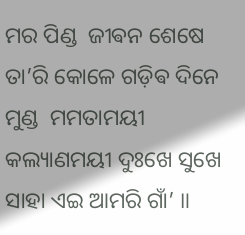ମର ପିଣ୍ଡ  ଜୀଵନ ଶେଷେ ତା’ରି କୋଳେ ଗଡ଼ିଵ ଦିନେ ମୁଣ୍ଡ  ମମତାମୟୀ କଲ୍ୟାଣମୟୀ ଦୁଃଖେ ସୁଖେ ସାହା ଏଇ ଆମରି ଗାଁ’ ॥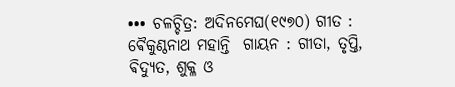••• ଚଳଚ୍ଚିତ୍ର: ଅଦିନମେଘ(୧୯୭୦) ଗୀତ : ଵୈକୁଣ୍ଠନାଥ ମହାନ୍ତି  ଗାୟନ : ଗୀତା, ତୃପ୍ତି, ଵିଦ୍ୟୁତ, ଶୁକ୍ଳ ଓ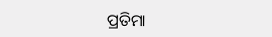ପ୍ରତିମା